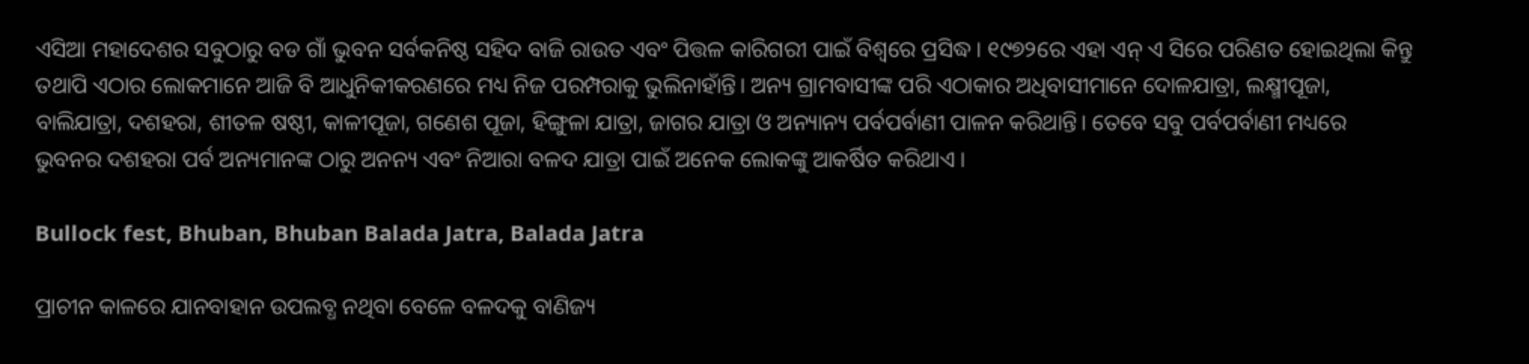ଏସିଆ ମହାଦେଶର ସବୁଠାରୁ ବଡ ଗାଁ ଭୁବନ ସର୍ବକନିଷ୍ଠ ସହିଦ ବାଜି ରାଉତ ଏବଂ ପିତ୍ତଳ କାରିଗରୀ ପାଇଁ ବିଶ୍ଵରେ ପ୍ରସିଦ୍ଧ। ୧୯୭୨ରେ ଏହା ଏନ୍ ଏ ସିରେ ପରିଣତ ହୋଇଥିଲା କିନ୍ତୁ ତଥାପି ଏଠାର ଲୋକମାନେ ଆଜି ବି ଆଧୁନିକୀକରଣରେ ମଧ୍ୟ ନିଜ ପରମ୍ପରାକୁ ଭୁଲିନାହାଁନ୍ତି। ଅନ୍ୟ ଗ୍ରାମବାସୀଙ୍କ ପରି ଏଠାକାର ଅଧିବାସୀମାନେ ଦୋଳଯାତ୍ରା, ଲକ୍ଷ୍ମୀପୂଜା, ବାଲିଯାତ୍ରା, ଦଶହରା, ଶୀତଳ ଷଷ୍ଠୀ, କାଳୀପୂଜା, ଗଣେଶ ପୂଜା, ହିଙ୍ଗୁଳା ଯାତ୍ରା, ଜାଗର ଯାତ୍ରା ଓ ଅନ୍ୟାନ୍ୟ ପର୍ବପର୍ବାଣୀ ପାଳନ କରିଥାନ୍ତି। ତେବେ ସବୁ ପର୍ବପର୍ବାଣୀ ମଧ୍ୟରେ ଭୁବନର ଦଶହରା ପର୍ବ ଅନ୍ୟମାନଙ୍କ ଠାରୁ ଅନନ୍ୟ ଏବଂ ନିଆରା ବଳଦ ଯାତ୍ରା ପାଇଁ ଅନେକ ଲୋକଙ୍କୁ ଆକର୍ଷିତ କରିଥାଏ ।

Bullock fest, Bhuban, Bhuban Balada Jatra, Balada Jatra

ପ୍ରାଚୀନ କାଳରେ ଯାନବାହାନ ଉପଲବ୍ଧ ନଥିବା ବେଳେ ବଳଦକୁ ବାଣିଜ୍ୟ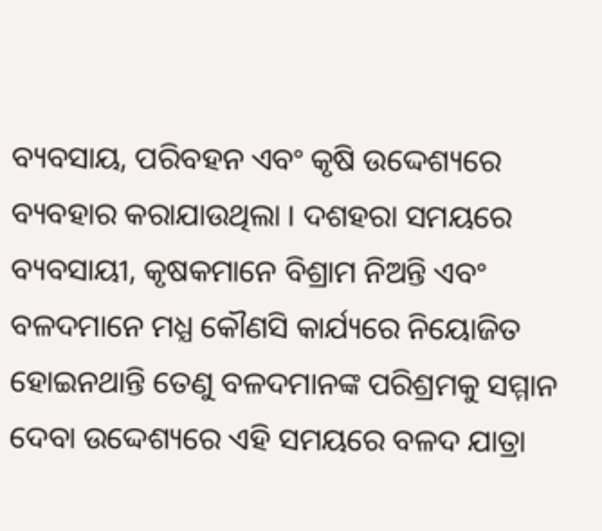ବ୍ୟବସାୟ, ପରିବହନ ଏବଂ କୃଷି ଉଦ୍ଦେଶ୍ୟରେ ବ୍ୟବହାର କରାଯାଉଥିଲା । ଦଶହରା ସମୟରେ ବ୍ୟବସାୟୀ, କୃଷକମାନେ ବିଶ୍ରାମ ନିଅନ୍ତି ଏବଂ ବଳଦମାନେ ମଧ୍ଯ କୌଣସି କାର୍ଯ୍ୟରେ ନିୟୋଜିତ ହୋଇନଥାନ୍ତି ତେଣୁ ବଳଦମାନଙ୍କ ପରିଶ୍ରମକୁ ସମ୍ମାନ ଦେବା ଉଦ୍ଦେଶ୍ୟରେ ଏହି ସମୟରେ ବଳଦ ଯାତ୍ରା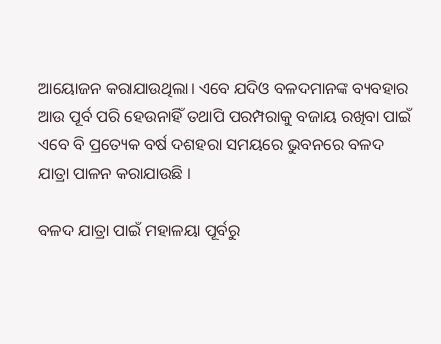ଆୟୋଜନ କରାଯାଉଥିଲା। ଏବେ ଯଦିଓ ବଳଦମାନଙ୍କ ବ୍ୟବହାର ଆଉ ପୂର୍ବ ପରି ହେଉନାହିଁ ତଥାପି ପରମ୍ପରାକୁ ବଜାୟ ରଖିବା ପାଇଁ ଏବେ ବି ପ୍ରତ୍ୟେକ ବର୍ଷ ଦଶହରା ସମୟରେ ଭୁବନରେ ବଳଦ ଯାତ୍ରା ପାଳନ କରାଯାଉଛି ।

ବଳଦ ଯାତ୍ରା ପାଇଁ ମହାଳୟା ପୂର୍ବରୁ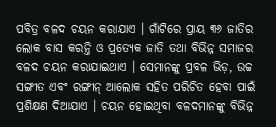ପବିତ୍ର ବଳଦ ଚୟନ କରାଯାଏ । ଗାଁଟିରେ ପ୍ରାୟ ୩୬ ଜାତିର ଲୋକ ବାସ କରନ୍ତି ଓ ପ୍ରତ୍ୟେକ ଜାତି ତଥା ବିଭିନ୍ନ ସମାଜର ବଳଦ ଚୟନ କରାଯାଇଥାଏ । ସେମାନଙ୍କୁ ପ୍ରବଳ ଭିଡ଼, ଉଚ୍ଚ ସଙ୍ଗୀତ ଏବଂ ରଙ୍ଗୀନ୍ ଆଲୋକ ସହିତ ପରିଚିତ ହେବା ପାଇଁ ପ୍ରଶିକ୍ଷଣ ଦିଆଯାଏ । ଚୟନ ହୋଇଥିବା ବଳଦମାନଙ୍କୁ ବିଭିନ୍ନ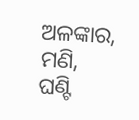ଅଳଙ୍କାର, ମଣି, ଘଣ୍ଟି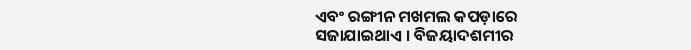ଏବଂ ରଙ୍ଗୀନ ମଖମଲ କପଡ଼ାରେ ସଜାଯାଇଥାଏ । ବିଜୟାଦଶମୀର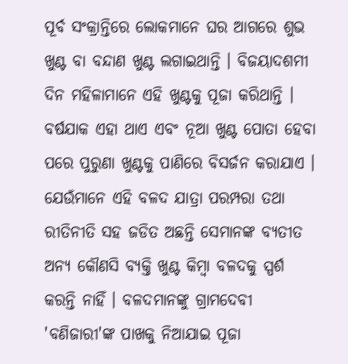ପୂର୍ବ ସଂକ୍ରାନ୍ତିରେ ଲୋକମାନେ ଘର ଆଗରେ ଶୁଭ ଖୁଣ୍ଟ ବା ବନ୍ଦାଣ ଖୁଣ୍ଟ ଲଗାଇଥାନ୍ତି । ବିଜୟାଦଶମୀ ଦିନ ମହିଳାମାନେ ଏହି ଖୁଣ୍ଟକୁ ପୂଜା କରିଥାନ୍ତି । ବର୍ଷଯାକ ଏହା ଥାଏ ଏବଂ ନୂଆ ଖୁଣ୍ଟ ପୋତା ହେବା ପରେ ପୁରୁଣା ଖୁଣ୍ଟକୁ ପାଣିରେ ବିସର୍ଜନ କରାଯାଏ । ଯେଉଁମାନେ ଏହି ବଳଦ ଯାତ୍ରା ପରମ୍ପରା ତଥା ରୀତିନୀତି ସହ ଜଡିତ ଅଛନ୍ତି ସେମାନଙ୍କ ବ୍ୟତୀତ ଅନ୍ୟ କୌଣସି ବ୍ୟକ୍ତି ଖୁଣ୍ଟ କିମ୍ବା ବଳଦକୁ ସ୍ପର୍ଶ କରନ୍ତି ନାହିଁ । ବଳଦମାନଙ୍କୁ ଗ୍ରାମଦେବୀ 'ବଣିଜାରୀ'ଙ୍କ ପାଖକୁ ନିଆଯାଇ ପୂଜା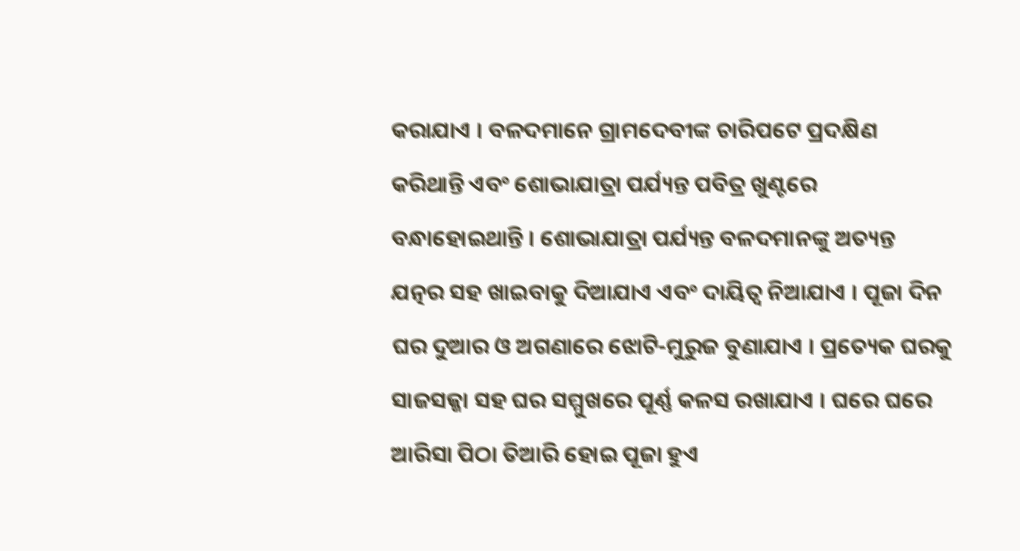କରାଯାଏ । ବଳଦମାନେ ଗ୍ରାମଦେବୀଙ୍କ ଚାରିପଟେ ପ୍ରଦକ୍ଷିଣ କରିଥାନ୍ତି ଏବଂ ଶୋଭାଯାତ୍ରା ପର୍ଯ୍ୟନ୍ତ ପବିତ୍ର ଖୁଣ୍ଟରେ ବନ୍ଧାହୋଇଥାନ୍ତି । ଶୋଭାଯାତ୍ରା ପର୍ଯ୍ୟନ୍ତ ବଳଦମାନଙ୍କୁ ଅତ୍ୟନ୍ତ ଯତ୍ନର ସହ ଖାଇବାକୁ ଦିଆଯାଏ ଏବଂ ଦାୟିତ୍ଵ ନିଆଯାଏ । ପୂଜା ଦିନ ଘର ଦୁଆର ଓ ଅଗଣାରେ ଝୋଟି-ମୁରୁଜ ବୁଣାଯାଏ । ପ୍ରତ୍ୟେକ ଘରକୁ ସାଜସଜ୍ଜା ସହ ଘର ସମ୍ମୁଖରେ ପୂର୍ଣ୍ଣ କଳସ ରଖାଯାଏ । ଘରେ ଘରେ ଆରିସା ପିଠା ତିଆରି ହୋଇ ପୂଜା ହୁଏ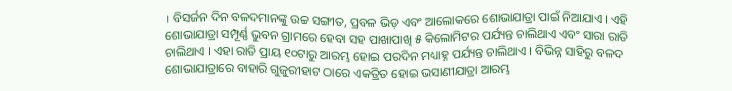। ବିସର୍ଜନ ଦିନ ବଳଦମାନଙ୍କୁ ଉଚ୍ଚ ସଙ୍ଗୀତ, ପ୍ରବଳ ଭିଡ଼ ଏବଂ ଆଲୋକରେ ଶୋଭାଯାତ୍ରା ପାଇଁ ନିଆଯାଏ । ଏହି ଶୋଭାଯାତ୍ରା ସମ୍ପୂର୍ଣ୍ଣ ଭୁବନ ଗ୍ରାମରେ ହେବା ସହ ପାଖାପାଖି ୫ କିଲୋମିଟର ପର୍ଯ୍ୟନ୍ତ ଚାଲିଥାଏ ଏବଂ ସାରା ରାତି ଚାଲିଥାଏ । ଏହା ରାତି ପ୍ରାୟ ୧୦ଟାରୁ ଆରମ୍ଭ ହୋଇ ପରଦିନ ମଧ୍ୟାହ୍ନ ପର୍ଯ୍ୟନ୍ତ ଚାଲିଥାଏ । ବିଭିନ୍ନ ସାହିରୁ ବଳଦ ଶୋଭାଯାତ୍ରାରେ ବାହାରି ଗୁଜୁରୀହାଟ ଠାରେ ଏକତ୍ରିତ ହୋଇ ଭସାଣୀଯାତ୍ରା ଆରମ୍ଭ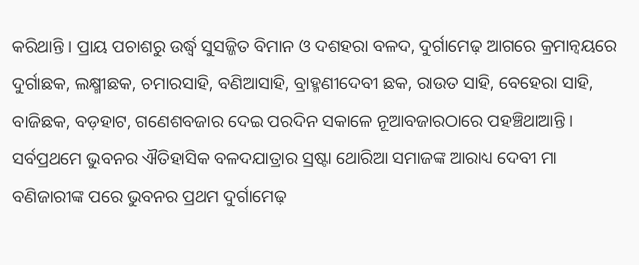କରିଥାନ୍ତି । ପ୍ରାୟ ପଚାଶରୁ ଉର୍ଦ୍ଧ୍ୱ ସୁସଜ୍ଜିତ ବିମାନ ଓ ଦଶହରା ବଳଦ, ଦୁର୍ଗାମେଢ଼ ଆଗରେ କ୍ରମାନ୍ୱୟରେ ଦୁର୍ଗାଛକ, ଲକ୍ଷ୍ମୀଛକ, ଚମାରସାହି, ବଣିଆସାହି, ବ୍ରାହ୍ମଣୀଦେବୀ ଛକ, ରାଉତ ସାହି, ବେହେରା ସାହି, ବାଜିଛକ, ବଡ଼ହାଟ, ଗଣେଶବଜାର ଦେଇ ପରଦିନ ସକାଳେ ନୂଆବଜାରଠାରେ ପହଞ୍ଚିଥାଆନ୍ତି । ସର୍ବପ୍ରଥମେ ଭୁବନର ଐତିହାସିକ ବଳଦଯାତ୍ରାର ସ୍ରଷ୍ଟା ଥୋରିଆ ସମାଜଙ୍କ ଆରାଧ୍ୟ ଦେବୀ ମା ବଣିଜାରୀଙ୍କ ପରେ ଭୁବନର ପ୍ରଥମ ଦୁର୍ଗାମେଢ଼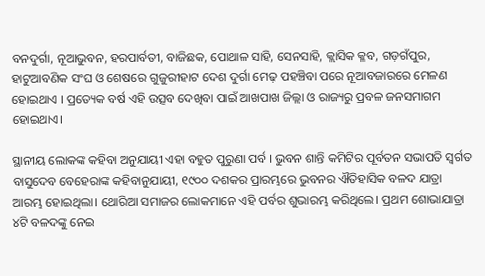ବନଦୁର୍ଗା, ନୂଆଭୁବନ, ହରପାର୍ବତୀ, ବାଜିଛକ, ପୋଥାଳ ସାହି, ସେନସାହି, କ୍ଲାସିକ କ୍ଳବ, ଗଡ଼ଗଁପୁର, ହାଟୁଆବଣିକ ସଂଘ ଓ ଶେଷରେ ଗୁଜୁରୀହାଟ ଦେଶ ଦୁର୍ଗା ମେଢ଼ ପହଞ୍ଚିବା ପରେ ନୂଆବଜାରରେ ମେଳଣ ହୋଇଥାଏ । ପ୍ରତ୍ୟେକ ବର୍ଷ ଏହି ଉତ୍ସବ ଦେଖିବା ପାଇଁ ଆଖପାଖ ଜିଲ୍ଲା ଓ ରାଜ୍ୟରୁ ପ୍ରବଳ ଜନସମାଗମ ହୋଇଥାଏ।

ସ୍ଥାନୀୟ ଲୋକଙ୍କ କହିବା ଅନୁଯାୟୀ ଏହା ବହୁତ ପୁରୁଣା ପର୍ବ । ଭୁବନ ଶାନ୍ତି କମିଟିର ପୂର୍ବତନ ସଭାପତି ସ୍ବର୍ଗତ ବାସୁଦେବ ବେହେରାଙ୍କ କହିବାନୁଯାୟୀ, ୧୯୦୦ ଦଶକର ପ୍ରାରମ୍ଭରେ ଭୁବନର ଐତିହାସିକ ବଳଦ ଯାତ୍ରା ଆରମ୍ଭ ହୋଇଥିଲା। ଥୋରିଆ ସମାଜର ଲୋକମାନେ ଏହି ପର୍ବର ଶୁଭାରମ୍ଭ କରିଥିଲେ। ପ୍ରଥମ ଶୋଭାଯାତ୍ରା ୪ଟି ବଳଦଙ୍କୁ ନେଇ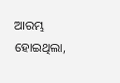ଆରମ୍ଭ ହୋଇଥିଲା,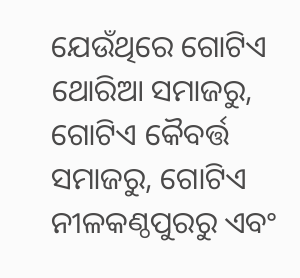ଯେଉଁଥିରେ ଗୋଟିଏ ଥୋରିଆ ସମାଜରୁ, ଗୋଟିଏ କୈବର୍ତ୍ତ ସମାଜରୁ, ଗୋଟିଏ ନୀଳକଣ୍ଠପୁରରୁ ଏବଂ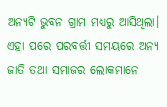ଅନ୍ୟଟି ଭୁବନ ଗ୍ରାମ ମଧ୍ଯରୁ ଆସିଥିଲା। ଏହା ପରେ ପରବର୍ତ୍ତୀ ସମୟରେ ଅନ୍ୟ ଜାତି ତଥା ସମାଜର ଲୋକମାନେ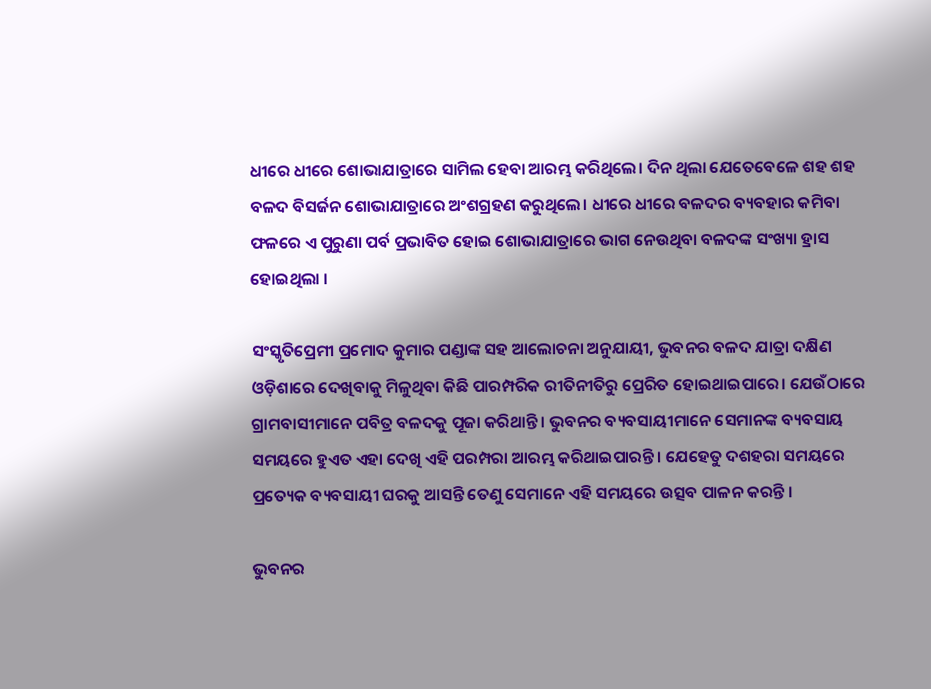ଧୀରେ ଧୀରେ ଶୋଭାଯାତ୍ରାରେ ସାମିଲ ହେବା ଆରମ୍ଭ କରିଥିଲେ। ଦିନ ଥିଲା ଯେତେବେଳେ ଶହ ଶହ ବଳଦ ବିସର୍ଜନ ଶୋଭାଯାତ୍ରାରେ ଅଂଶଗ୍ରହଣ କରୁଥିଲେ। ଧୀରେ ଧୀରେ ବଳଦର ବ୍ୟବହାର କମିବା ଫଳରେ ଏ ପୁରୁଣା ପର୍ବ ପ୍ରଭାବିତ ହୋଇ ଶୋଭାଯାତ୍ରାରେ ଭାଗ ନେଉଥିବା ବଳଦଙ୍କ ସଂଖ୍ୟା ହ୍ରାସ ହୋଇଥିଲା ।

ସଂସ୍କୃତିପ୍ରେମୀ ପ୍ରମୋଦ କୁମାର ପଣ୍ଡାଙ୍କ ସହ ଆଲୋଚନା ଅନୁଯାୟୀ, ଭୁବନର ବଳଦ ଯାତ୍ରା ଦକ୍ଷିଣ ଓଡ଼ିଶାରେ ଦେଖିବାକୁ ମିଳୁଥିବା କିଛି ପାରମ୍ପରିକ ରୀତିନୀତିରୁ ପ୍ରେରିତ ହୋଇଥାଇପାରେ। ଯେଉଁଠାରେ ଗ୍ରାମବାସୀମାନେ ପବିତ୍ର ବଳଦକୁ ପୂଜା କରିଥାନ୍ତି । ଭୁବନର ବ୍ୟବସାୟୀମାନେ ସେମାନଙ୍କ ବ୍ୟବସାୟ ସମୟରେ ହୁଏତ ଏହା ଦେଖି ଏହି ପରମ୍ପରା ଆରମ୍ଭ କରିଥାଇପାରନ୍ତି । ଯେହେତୁ ଦଶହରା ସମୟରେ ପ୍ରତ୍ୟେକ ବ୍ୟବସାୟୀ ଘରକୁ ଆସନ୍ତି ତେଣୁ ସେମାନେ ଏହି ସମୟରେ ଉତ୍ସବ ପାଳନ କରନ୍ତି ।

ଭୁବନର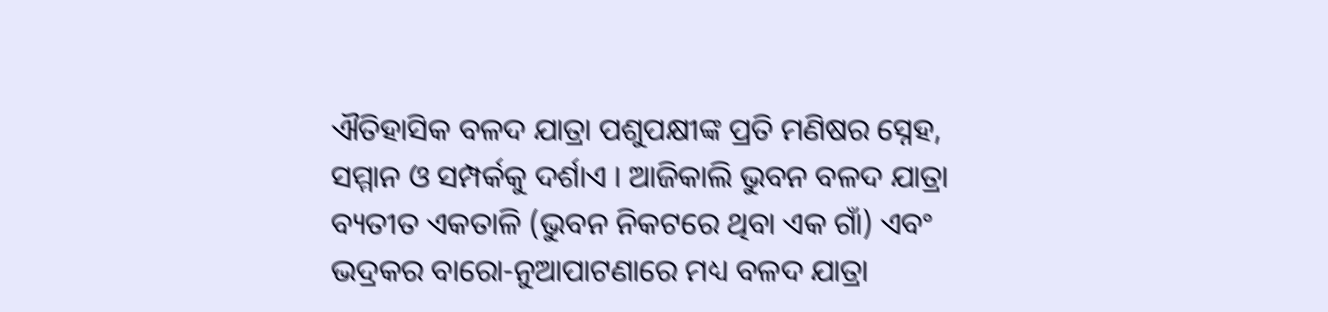ଐତିହାସିକ ବଳଦ ଯାତ୍ରା ପଶୁପକ୍ଷୀଙ୍କ ପ୍ରତି ମଣିଷର ସ୍ନେହ, ସମ୍ମାନ ଓ ସମ୍ପର୍କକୁ ଦର୍ଶାଏ । ଆଜିକାଲି ଭୁବନ ବଳଦ ଯାତ୍ରା ବ୍ୟତୀତ ଏକତାଳି (ଭୁବନ ନିକଟରେ ଥିବା ଏକ ଗାଁ) ଏବଂ ଭଦ୍ରକର ବାରୋ-ନୁଆପାଟଣାରେ ମଧ୍ୟ ବଳଦ ଯାତ୍ରା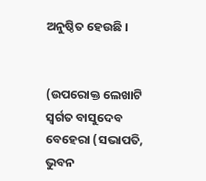ଅନୁଷ୍ଠିତ ହେଉଛି ।


(ଉପରୋକ୍ତ ଲେଖାଟି ସ୍ବର୍ଗତ ବାସୁଦେବ ବେହେରା (ସଭାପତି, ଭୁବନ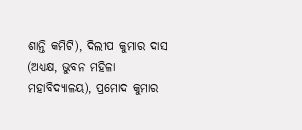ଶାନ୍ତି କମିଟି), ଦିଲୀପ କୁମାର ଦାସ (ଅଧ୍ୟକ୍ଷ, ଭୁବନ ମହିଳା ମହାବିଦ୍ୟାଳୟ), ପ୍ରମୋଦ କୁମାର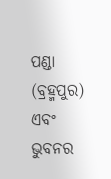ପଣ୍ଡା (ବ୍ରହ୍ମପୁର) ଏବଂ ଭୁବନର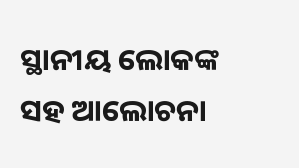ସ୍ଥାନୀୟ ଲୋକଙ୍କ ସହ ଆଲୋଚନା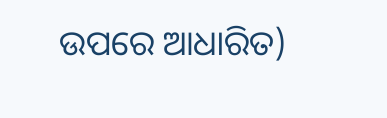ଉପରେ ଆଧାରିତ)